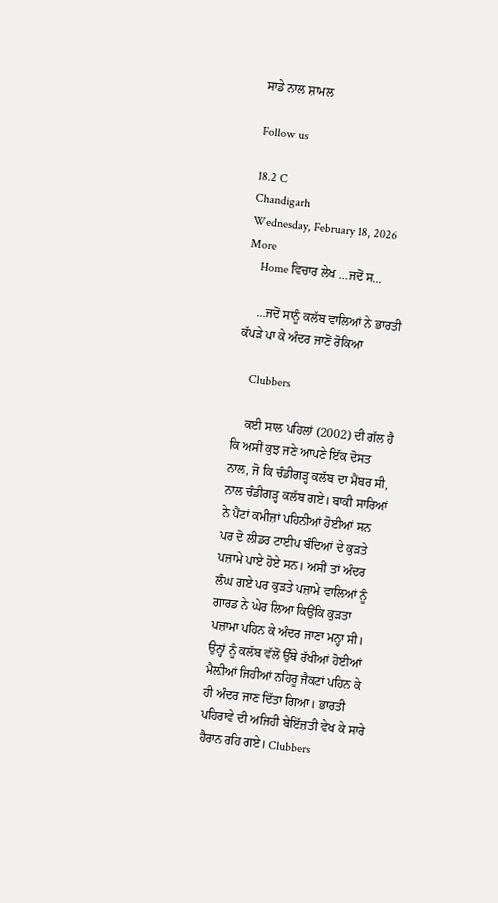ਸਾਡੇ ਨਾਲ ਸ਼ਾਮਲ

Follow us

18.2 C
Chandigarh
Wednesday, February 18, 2026
More
    Home ਵਿਚਾਰ ਲੇਖ …ਜਦੋਂ ਸ...

    …ਜਦੋਂ ਸਾਨੂੰ ਕਲੱਬ ਵਾਲਿਆਂ ਨੇ ਭਾਰਤੀ ਕੱਪੜੇ ਪਾ ਕੇ ਅੰਦਰ ਜਾਣੋਂ ਰੋਕਿਆ

    Clubbers

    ਕਈ ਸਾਲ ਪਹਿਲਾਂ (2002) ਦੀ ਗੱਲ ਹੈ ਕਿ ਅਸੀਂ ਕੁਝ ਜਣੇ ਆਪਣੇ ਇੱਕ ਦੋਸਤ ਨਾਲ, ਜੋ ਕਿ ਚੰਡੀਗੜ੍ਹ ਕਲੱਬ ਦਾ ਮੈਂਬਰ ਸੀ, ਨਾਲ ਚੰਡੀਗੜ੍ਹ ਕਲੱਬ ਗਏ। ਬਾਕੀ ਸਾਰਿਆਂ ਨੇ ਪੈਂਟਾਂ ਕਮੀਜ਼ਾਂ ਪਹਿਨੀਆਂ ਹੋਈਆਂ ਸਨ ਪਰ ਦੋ ਲੀਡਰ ਟਾਈਪ ਬੰਦਿਆਂ ਦੇ ਕੁੜਤੇ ਪਜ਼ਾਮੇ ਪਾਏ ਹੋਏ ਸਨ। ਅਸੀਂ ਤਾਂ ਅੰਦਰ ਲੰਘ ਗਏ ਪਰ ਕੁੜਤੇ ਪਜ਼ਾਮੇ ਵਾਲਿਆਂ ਨੂੰ ਗਾਰਡ ਨੇ ਘੇਰ ਲਿਆ ਕਿਉਂਕਿ ਕੁੜਤਾ ਪਜ਼ਾਮਾ ਪਹਿਨ ਕੇ ਅੰਦਰ ਜਾਣਾ ਮਨ੍ਹਾ ਸੀ। ਉਨ੍ਹਾਂ ਨੂੰ ਕਲੱਬ ਵੱਲੋਂ ਉੱਥੇ ਰੱਖੀਆਂ ਹੋਈਆਂ ਮੈਲ਼ੀਆਂ ਜਿਹੀਆਂ ਨਹਿਰੂ ਜੈਕਟਾਂ ਪਹਿਨ ਕੇ ਹੀ ਅੰਦਰ ਜਾਣ ਦਿੱਤਾ ਗਿਆ। ਭਾਰਤੀ ਪਹਿਰਾਵੇ ਦੀ ਅਜਿਹੀ ਬੇਇੱਜ਼ਤੀ ਵੇਖ ਕੇ ਸਾਰੇ ਹੈਰਾਨ ਰਹਿ ਗਏ। Clubbers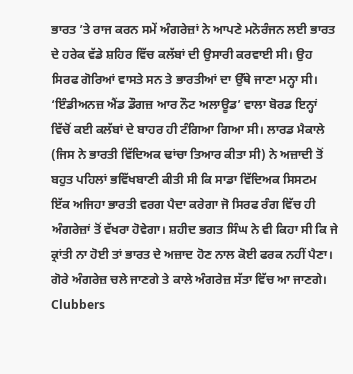ਭਾਰਤ ’ਤੇ ਰਾਜ ਕਰਨ ਸਮੇਂ ਅੰਗਰੇਜ਼ਾਂ ਨੇ ਆਪਣੇ ਮਨੋਰੰਜਨ ਲਈ ਭਾਰਤ ਦੇ ਹਰੇਕ ਵੱਡੇ ਸ਼ਹਿਰ ਵਿੱਚ ਕਲੱਬਾਂ ਦੀ ਉਸਾਰੀ ਕਰਵਾਈ ਸੀ। ਉਹ ਸਿਰਫ ਗੋਰਿਆਂ ਵਾਸਤੇ ਸਨ ਤੇ ਭਾਰਤੀਆਂ ਦਾ ਉੱਥੇ ਜਾਣਾ ਮਨ੍ਹਾ ਸੀ। ‘ਇੰਡੀਅਨਜ਼ ਐਂਡ ਡੌਗਜ਼ ਆਰ ਨੌਟ ਅਲਾਊਡ’ ਵਾਲਾ ਬੋਰਡ ਇਨ੍ਹਾਂ ਵਿੱਚੋਂ ਕਈ ਕਲੱਬਾਂ ਦੇ ਬਾਹਰ ਹੀ ਟੰਗਿਆ ਗਿਆ ਸੀ। ਲਾਰਡ ਮੈਕਾਲੇ (ਜਿਸ ਨੇ ਭਾਰਤੀ ਵਿੱਦਿਅਕ ਢਾਂਚਾ ਤਿਆਰ ਕੀਤਾ ਸੀ) ਨੇ ਅਜ਼ਾਦੀ ਤੋਂ ਬਹੁਤ ਪਹਿਲਾਂ ਭਵਿੱਖਬਾਣੀ ਕੀਤੀ ਸੀ ਕਿ ਸਾਡਾ ਵਿੱਦਿਅਕ ਸਿਸਟਮ ਇੱਕ ਅਜਿਹਾ ਭਾਰਤੀ ਵਰਗ ਪੈਦਾ ਕਰੇਗਾ ਜੋ ਸਿਰਫ ਰੰਗ ਵਿੱਚ ਹੀ ਅੰਗਰੇਜ਼ਾਂ ਤੋਂ ਵੱਖਰਾ ਹੋਵੇਗਾ। ਸ਼ਹੀਦ ਭਗਤ ਸਿੰਘ ਨੇ ਵੀ ਕਿਹਾ ਸੀ ਕਿ ਜੇ ਕ੍ਰਾਂਤੀ ਨਾ ਹੋਈ ਤਾਂ ਭਾਰਤ ਦੇ ਅਜ਼ਾਦ ਹੋਣ ਨਾਲ ਕੋਈ ਫਰਕ ਨਹੀਂ ਪੈਣਾ। ਗੋਰੇ ਅੰਗਰੇਜ਼ ਚਲੇ ਜਾਣਗੇ ਤੇ ਕਾਲੇ ਅੰਗਰੇਜ਼ ਸੱਤਾ ਵਿੱਚ ਆ ਜਾਣਗੇ। Clubbers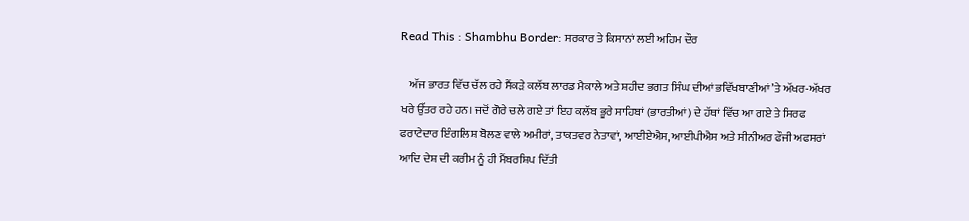Read This : Shambhu Border: ਸਰਕਾਰ ਤੇ ਕਿਸਾਨਾਂ ਲਈ ਅਹਿਮ ਦੌਰ

    ਅੱਜ ਭਾਰਤ ਵਿੱਚ ਚੱਲ ਰਹੇ ਸੈਂਕੜੇ ਕਲੱਬ ਲਾਰਡ ਮੈਕਾਲੇ ਅਤੇ ਸ਼ਹੀਦ ਭਗਤ ਸਿੰਘ ਦੀਆਂ ਭਵਿੱਖਬਾਣੀਆਂ ’ਤੇ ਅੱਖਰ-ਅੱਖਰ ਖਰੇ ਉੱਤਰ ਰਹੇ ਹਨ। ਜਦੋਂ ਗੋਰੇ ਚਲੇ ਗਏ ਤਾਂ ਇਹ ਕਲੱਬ ਭੂਰੇ ਸਾਹਿਬਾਂ (ਭਾਰਤੀਆਂ) ਦੇ ਹੱਥਾਂ ਵਿੱਚ ਆ ਗਏ ਤੇ ਸਿਰਫ ਫਰਾਟੇਦਾਰ ਇੰਗਲਿਸ਼ ਬੋਲਣ ਵਾਲੇ ਅਮੀਰਾਂ, ਤਾਕਤਵਰ ਨੇਤਾਵਾਂ, ਆਈਏਐਸ, ਆਈਪੀਐਸ ਅਤੇ ਸੀਨੀਅਰ ਫੌਜੀ ਅਫਸਰਾਂ ਆਦਿ ਦੇਸ਼ ਦੀ ਕਰੀਮ ਨੂੰ ਹੀ ਮੈਂਬਰਸ਼ਿਪ ਦਿੱਤੀ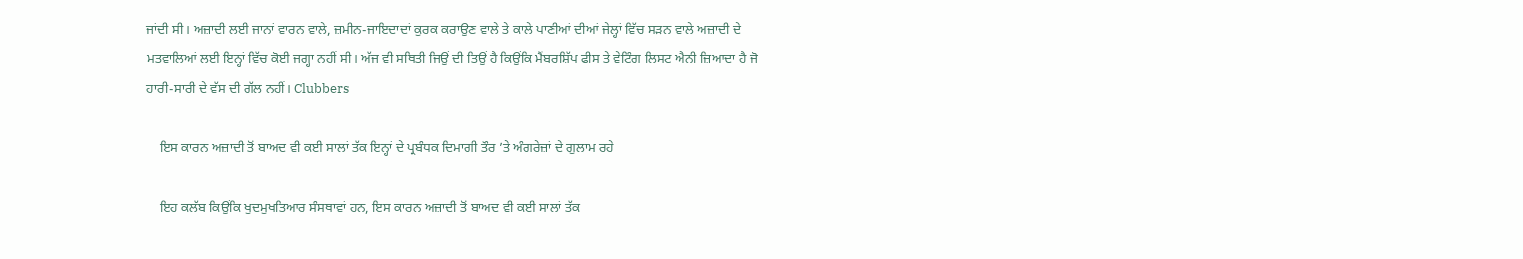ਜਾਂਦੀ ਸੀ। ਅਜ਼ਾਦੀ ਲਈ ਜਾਨਾਂ ਵਾਰਨ ਵਾਲੇ, ਜ਼ਮੀਨ-ਜਾਇਦਾਦਾਂ ਕੁਰਕ ਕਰਾਉਣ ਵਾਲੇ ਤੇ ਕਾਲੇ ਪਾਣੀਆਂ ਦੀਆਂ ਜੇਲ੍ਹਾਂ ਵਿੱਚ ਸੜਨ ਵਾਲੇ ਅਜ਼ਾਦੀ ਦੇ ਮਤਵਾਲਿਆਂ ਲਈ ਇਨ੍ਹਾਂ ਵਿੱਚ ਕੋਈ ਜਗ੍ਹਾ ਨਹੀਂ ਸੀ। ਅੱਜ ਵੀ ਸਥਿਤੀ ਜਿਉਂ ਦੀ ਤਿਉਂ ਹੈ ਕਿਉਂਕਿ ਮੈਂਬਰਸ਼ਿੱਪ ਫੀਸ ਤੇ ਵੇਟਿੰਗ ਲਿਸਟ ਐਨੀ ਜ਼ਿਆਦਾ ਹੈ ਜੋ ਹਾਰੀ-ਸਾਰੀ ਦੇ ਵੱਸ ਦੀ ਗੱਲ ਨਹੀਂ। Clubbers

    ਇਸ ਕਾਰਨ ਅਜ਼ਾਦੀ ਤੋਂ ਬਾਅਦ ਵੀ ਕਈ ਸਾਲਾਂ ਤੱਕ ਇਨ੍ਹਾਂ ਦੇ ਪ੍ਰਬੰਧਕ ਦਿਮਾਗੀ ਤੌਰ ’ਤੇ ਅੰਗਰੇਜ਼ਾਂ ਦੇ ਗੁਲਾਮ ਰਹੇ

    ਇਹ ਕਲੱਬ ਕਿਉਂਕਿ ਖੁਦਮੁਖਤਿਆਰ ਸੰਸਥਾਵਾਂ ਹਨ, ਇਸ ਕਾਰਨ ਅਜ਼ਾਦੀ ਤੋਂ ਬਾਅਦ ਵੀ ਕਈ ਸਾਲਾਂ ਤੱਕ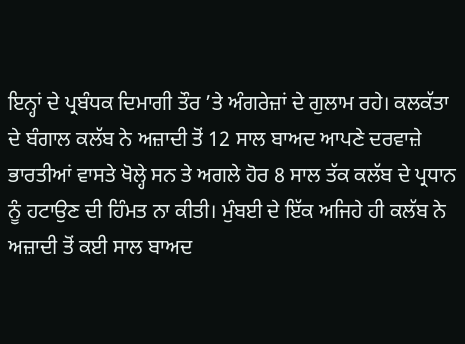ਇਨ੍ਹਾਂ ਦੇ ਪ੍ਰਬੰਧਕ ਦਿਮਾਗੀ ਤੌਰ ’ਤੇ ਅੰਗਰੇਜ਼ਾਂ ਦੇ ਗੁਲਾਮ ਰਹੇ। ਕਲਕੱਤਾ ਦੇ ਬੰਗਾਲ ਕਲੱਬ ਨੇ ਅਜ਼ਾਦੀ ਤੋਂ 12 ਸਾਲ ਬਾਅਦ ਆਪਣੇ ਦਰਵਾਜ਼ੇ ਭਾਰਤੀਆਂ ਵਾਸਤੇ ਖੋਲ੍ਹੇ ਸਨ ਤੇ ਅਗਲੇ ਹੋਰ 8 ਸਾਲ ਤੱਕ ਕਲੱਬ ਦੇ ਪ੍ਰਧਾਨ ਨੂੰ ਹਟਾਉਣ ਦੀ ਹਿੰਮਤ ਨਾ ਕੀਤੀ। ਮੁੰਬਈ ਦੇ ਇੱਕ ਅਜਿਹੇ ਹੀ ਕਲੱਬ ਨੇ ਅਜ਼ਾਦੀ ਤੋਂ ਕਈ ਸਾਲ ਬਾਅਦ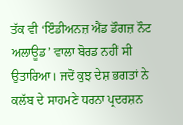ਤੱਕ ਵੀ ‘ਇੰਡੀਅਨਜ਼ ਐਂਡ ਡੌਗਜ਼ ਨੌਟ ਅਲਾਊਡ’ ਵਾਲਾ ਬੋਰਡ ਨਹੀਂ ਸੀ ਉਤਾਰਿਆ। ਜਦੋਂ ਕੁਝ ਦੇਸ਼ ਭਗਤਾਂ ਨੇ ਕਲੱਬ ਦੇ ਸਾਹਮਣੇ ਧਰਨਾ ਪ੍ਰਦਰਸ਼ਨ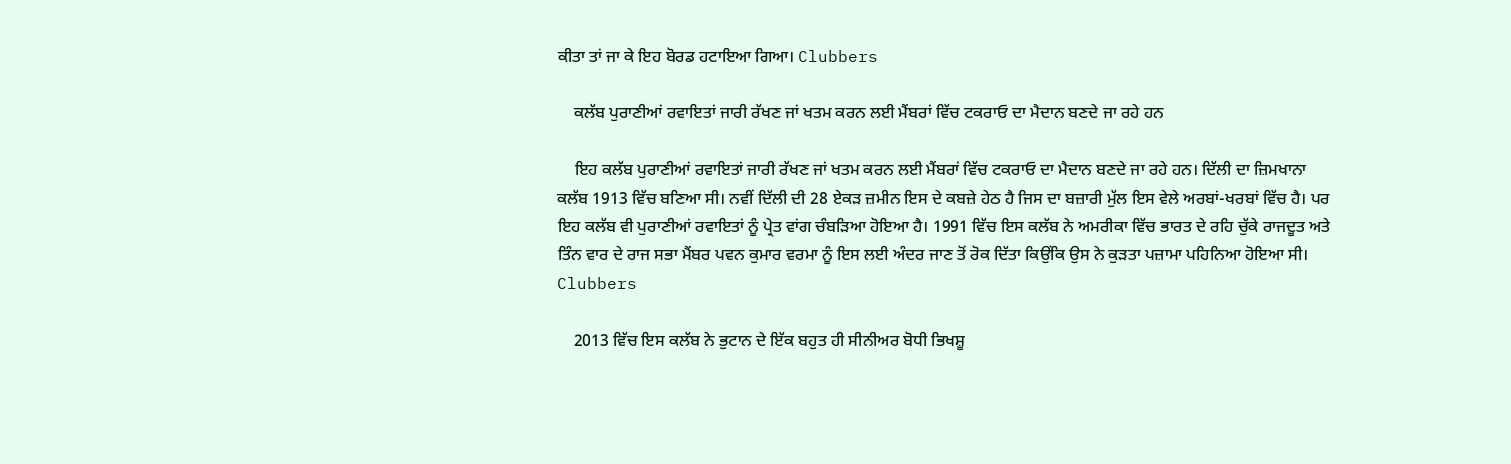ਕੀਤਾ ਤਾਂ ਜਾ ਕੇ ਇਹ ਬੋਰਡ ਹਟਾਇਆ ਗਿਆ। Clubbers

    ਕਲੱਬ ਪੁਰਾਣੀਆਂ ਰਵਾਇਤਾਂ ਜਾਰੀ ਰੱਖਣ ਜਾਂ ਖਤਮ ਕਰਨ ਲਈ ਮੈਂਬਰਾਂ ਵਿੱਚ ਟਕਰਾਓ ਦਾ ਮੈਦਾਨ ਬਣਦੇ ਜਾ ਰਹੇ ਹਨ

    ਇਹ ਕਲੱਬ ਪੁਰਾਣੀਆਂ ਰਵਾਇਤਾਂ ਜਾਰੀ ਰੱਖਣ ਜਾਂ ਖਤਮ ਕਰਨ ਲਈ ਮੈਂਬਰਾਂ ਵਿੱਚ ਟਕਰਾਓ ਦਾ ਮੈਦਾਨ ਬਣਦੇ ਜਾ ਰਹੇ ਹਨ। ਦਿੱਲੀ ਦਾ ਜ਼ਿਮਖਾਨਾ ਕਲੱਬ 1913 ਵਿੱਚ ਬਣਿਆ ਸੀ। ਨਵੀਂ ਦਿੱਲੀ ਦੀ 28 ਏਕੜ ਜ਼ਮੀਨ ਇਸ ਦੇ ਕਬਜ਼ੇ ਹੇਠ ਹੈ ਜਿਸ ਦਾ ਬਜ਼ਾਰੀ ਮੁੱਲ ਇਸ ਵੇਲੇ ਅਰਬਾਂ-ਖਰਬਾਂ ਵਿੱਚ ਹੈ। ਪਰ ਇਹ ਕਲੱਬ ਵੀ ਪੁਰਾਣੀਆਂ ਰਵਾਇਤਾਂ ਨੂੰ ਪ੍ਰੇਤ ਵਾਂਗ ਚੰਬੜਿਆ ਹੋਇਆ ਹੈ। 1991 ਵਿੱਚ ਇਸ ਕਲੱਬ ਨੇ ਅਮਰੀਕਾ ਵਿੱਚ ਭਾਰਤ ਦੇ ਰਹਿ ਚੁੱਕੇ ਰਾਜਦੂਤ ਅਤੇ ਤਿੰਨ ਵਾਰ ਦੇ ਰਾਜ ਸਭਾ ਮੈਂਬਰ ਪਵਨ ਕੁਮਾਰ ਵਰਮਾ ਨੂੰ ਇਸ ਲਈ ਅੰਦਰ ਜਾਣ ਤੋਂ ਰੋਕ ਦਿੱਤਾ ਕਿਉਂਕਿ ਉਸ ਨੇ ਕੁੜਤਾ ਪਜ਼ਾਮਾ ਪਹਿਨਿਆ ਹੋਇਆ ਸੀ। Clubbers

    2013 ਵਿੱਚ ਇਸ ਕਲੱਬ ਨੇ ਭੁਟਾਨ ਦੇ ਇੱਕ ਬਹੁਤ ਹੀ ਸੀਨੀਅਰ ਬੋਧੀ ਭਿਖਸ਼ੂ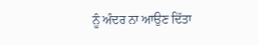ਨੂੰ ਅੰਦਰ ਨਾ ਆਉਣ ਦਿੱਤਾ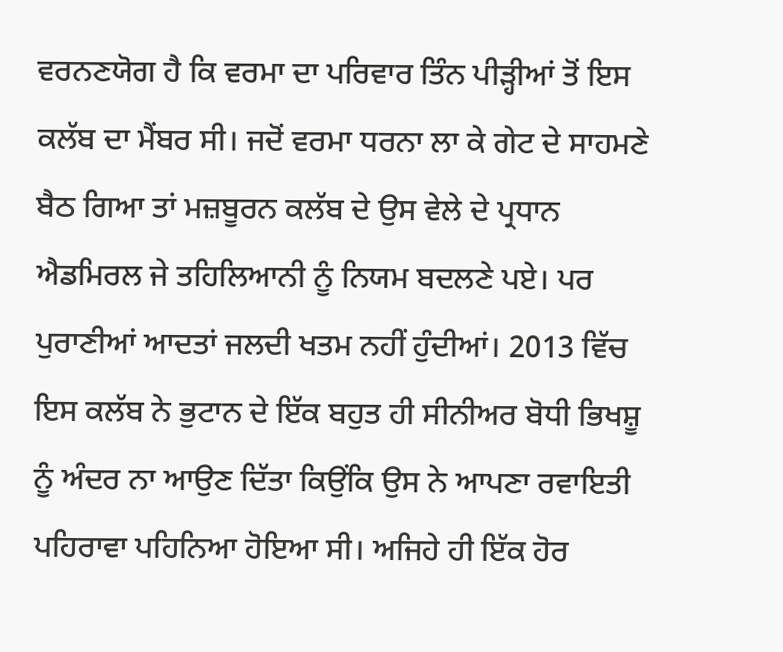ਵਰਨਣਯੋਗ ਹੈ ਕਿ ਵਰਮਾ ਦਾ ਪਰਿਵਾਰ ਤਿੰਨ ਪੀੜ੍ਹੀਆਂ ਤੋਂ ਇਸ ਕਲੱਬ ਦਾ ਮੈਂਬਰ ਸੀ। ਜਦੋਂ ਵਰਮਾ ਧਰਨਾ ਲਾ ਕੇ ਗੇਟ ਦੇ ਸਾਹਮਣੇ ਬੈਠ ਗਿਆ ਤਾਂ ਮਜ਼ਬੂਰਨ ਕਲੱਬ ਦੇ ਉਸ ਵੇਲੇ ਦੇ ਪ੍ਰਧਾਨ ਐਡਮਿਰਲ ਜੇ ਤਹਿਲਿਆਨੀ ਨੂੰ ਨਿਯਮ ਬਦਲਣੇ ਪਏ। ਪਰ ਪੁਰਾਣੀਆਂ ਆਦਤਾਂ ਜਲਦੀ ਖਤਮ ਨਹੀਂ ਹੁੰਦੀਆਂ। 2013 ਵਿੱਚ ਇਸ ਕਲੱਬ ਨੇ ਭੁਟਾਨ ਦੇ ਇੱਕ ਬਹੁਤ ਹੀ ਸੀਨੀਅਰ ਬੋਧੀ ਭਿਖਸ਼ੂ ਨੂੰ ਅੰਦਰ ਨਾ ਆਉਣ ਦਿੱਤਾ ਕਿਉਂਕਿ ਉਸ ਨੇ ਆਪਣਾ ਰਵਾਇਤੀ ਪਹਿਰਾਵਾ ਪਹਿਨਿਆ ਹੋਇਆ ਸੀ। ਅਜਿਹੇ ਹੀ ਇੱਕ ਹੋਰ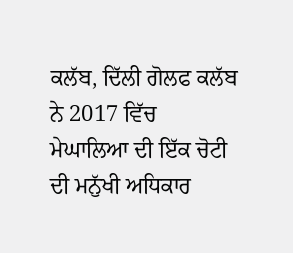ਕਲੱਬ, ਦਿੱਲੀ ਗੋਲਫ ਕਲੱਬ ਨੇ 2017 ਵਿੱਚ ਮੇਘਾਲਿਆ ਦੀ ਇੱਕ ਚੋਟੀ ਦੀ ਮਨੁੱਖੀ ਅਧਿਕਾਰ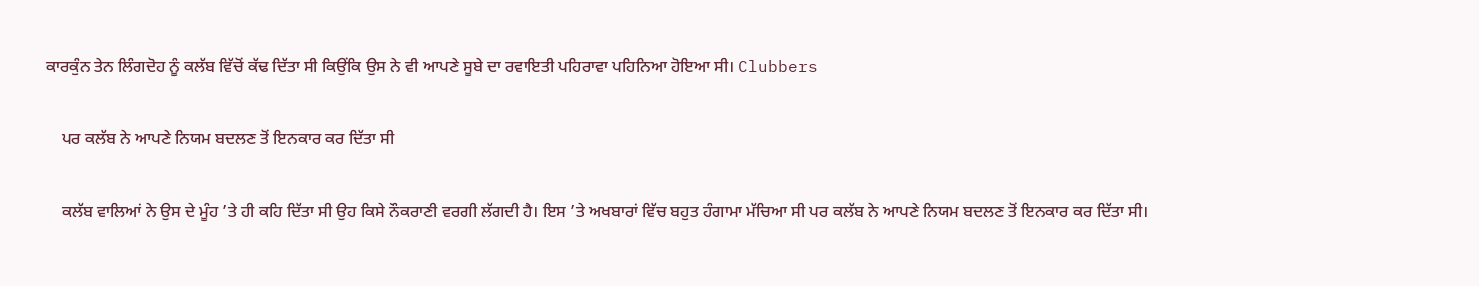ਕਾਰਕੁੰਨ ਤੇਨ ਲਿੰਗਦੋਹ ਨੂੰ ਕਲੱਬ ਵਿੱਚੋਂ ਕੱਢ ਦਿੱਤਾ ਸੀ ਕਿਉਂਕਿ ਉਸ ਨੇ ਵੀ ਆਪਣੇ ਸੂਬੇ ਦਾ ਰਵਾਇਤੀ ਪਹਿਰਾਵਾ ਪਹਿਨਿਆ ਹੋਇਆ ਸੀ। Clubbers

    ਪਰ ਕਲੱਬ ਨੇ ਆਪਣੇ ਨਿਯਮ ਬਦਲਣ ਤੋਂ ਇਨਕਾਰ ਕਰ ਦਿੱਤਾ ਸੀ

    ਕਲੱਬ ਵਾਲਿਆਂ ਨੇ ਉਸ ਦੇ ਮੂੰਹ ’ਤੇ ਹੀ ਕਹਿ ਦਿੱਤਾ ਸੀ ਉਹ ਕਿਸੇ ਨੌਕਰਾਣੀ ਵਰਗੀ ਲੱਗਦੀ ਹੈ। ਇਸ ’ਤੇ ਅਖਬਾਰਾਂ ਵਿੱਚ ਬਹੁਤ ਹੰਗਾਮਾ ਮੱਚਿਆ ਸੀ ਪਰ ਕਲੱਬ ਨੇ ਆਪਣੇ ਨਿਯਮ ਬਦਲਣ ਤੋਂ ਇਨਕਾਰ ਕਰ ਦਿੱਤਾ ਸੀ।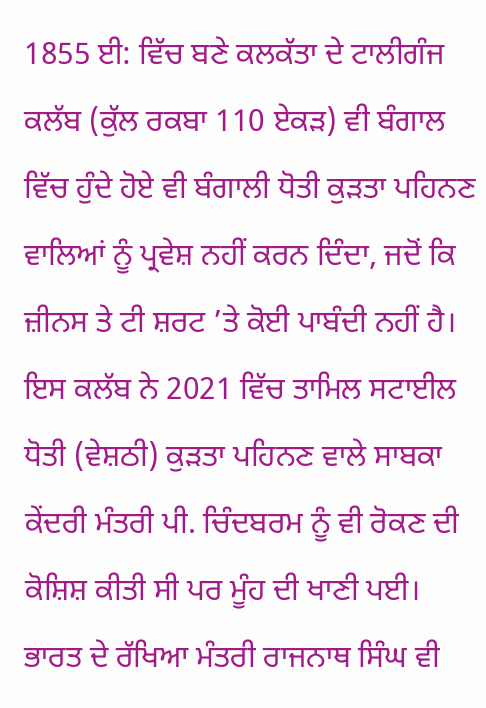1855 ਈ: ਵਿੱਚ ਬਣੇ ਕਲਕੱਤਾ ਦੇ ਟਾਲੀਗੰਜ ਕਲੱਬ (ਕੁੱਲ ਰਕਬਾ 110 ਏਕੜ) ਵੀ ਬੰਗਾਲ ਵਿੱਚ ਹੁੰਦੇ ਹੋਏ ਵੀ ਬੰਗਾਲੀ ਧੋਤੀ ਕੁੜਤਾ ਪਹਿਨਣ ਵਾਲਿਆਂ ਨੂੰ ਪ੍ਰਵੇਸ਼ ਨਹੀਂ ਕਰਨ ਦਿੰਦਾ, ਜਦੋਂ ਕਿ ਜ਼ੀਨਸ ਤੇ ਟੀ ਸ਼ਰਟ ’ਤੇ ਕੋਈ ਪਾਬੰਦੀ ਨਹੀਂ ਹੈ। ਇਸ ਕਲੱਬ ਨੇ 2021 ਵਿੱਚ ਤਾਮਿਲ ਸਟਾਈਲ ਧੋਤੀ (ਵੇਸ਼ਠੀ) ਕੁੜਤਾ ਪਹਿਨਣ ਵਾਲੇ ਸਾਬਕਾ ਕੇਂਦਰੀ ਮੰਤਰੀ ਪੀ. ਚਿੰਦਬਰਮ ਨੂੰ ਵੀ ਰੋਕਣ ਦੀ ਕੋਸ਼ਿਸ਼ ਕੀਤੀ ਸੀ ਪਰ ਮੂੰਹ ਦੀ ਖਾਣੀ ਪਈ। ਭਾਰਤ ਦੇ ਰੱਖਿਆ ਮੰਤਰੀ ਰਾਜਨਾਥ ਸਿੰਘ ਵੀ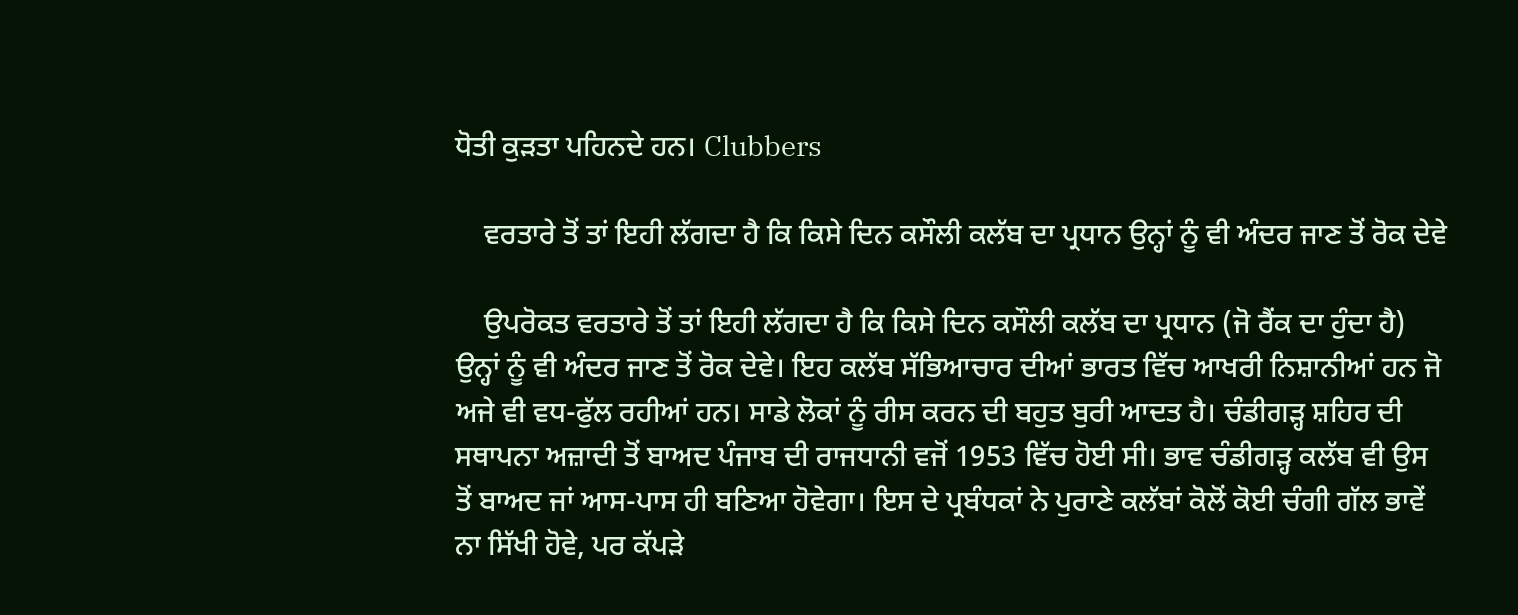ਧੋਤੀ ਕੁੜਤਾ ਪਹਿਨਦੇ ਹਨ। Clubbers

    ਵਰਤਾਰੇ ਤੋਂ ਤਾਂ ਇਹੀ ਲੱਗਦਾ ਹੈ ਕਿ ਕਿਸੇ ਦਿਨ ਕਸੌਲੀ ਕਲੱਬ ਦਾ ਪ੍ਰਧਾਨ ਉਨ੍ਹਾਂ ਨੂੰ ਵੀ ਅੰਦਰ ਜਾਣ ਤੋਂ ਰੋਕ ਦੇਵੇ

    ਉਪਰੋਕਤ ਵਰਤਾਰੇ ਤੋਂ ਤਾਂ ਇਹੀ ਲੱਗਦਾ ਹੈ ਕਿ ਕਿਸੇ ਦਿਨ ਕਸੌਲੀ ਕਲੱਬ ਦਾ ਪ੍ਰਧਾਨ (ਜੋ ਰੈਂਕ ਦਾ ਹੁੰਦਾ ਹੈ) ਉਨ੍ਹਾਂ ਨੂੰ ਵੀ ਅੰਦਰ ਜਾਣ ਤੋਂ ਰੋਕ ਦੇਵੇ। ਇਹ ਕਲੱਬ ਸੱਭਿਆਚਾਰ ਦੀਆਂ ਭਾਰਤ ਵਿੱਚ ਆਖਰੀ ਨਿਸ਼ਾਨੀਆਂ ਹਨ ਜੋ ਅਜੇ ਵੀ ਵਧ-ਫੁੱਲ ਰਹੀਆਂ ਹਨ। ਸਾਡੇ ਲੋਕਾਂ ਨੂੰ ਰੀਸ ਕਰਨ ਦੀ ਬਹੁਤ ਬੁਰੀ ਆਦਤ ਹੈ। ਚੰਡੀਗੜ੍ਹ ਸ਼ਹਿਰ ਦੀ ਸਥਾਪਨਾ ਅਜ਼ਾਦੀ ਤੋਂ ਬਾਅਦ ਪੰਜਾਬ ਦੀ ਰਾਜਧਾਨੀ ਵਜੋਂ 1953 ਵਿੱਚ ਹੋਈ ਸੀ। ਭਾਵ ਚੰਡੀਗੜ੍ਹ ਕਲੱਬ ਵੀ ਉਸ ਤੋਂ ਬਾਅਦ ਜਾਂ ਆਸ-ਪਾਸ ਹੀ ਬਣਿਆ ਹੋਵੇਗਾ। ਇਸ ਦੇ ਪ੍ਰਬੰਧਕਾਂ ਨੇ ਪੁਰਾਣੇ ਕਲੱਬਾਂ ਕੋਲੋਂ ਕੋਈ ਚੰਗੀ ਗੱਲ ਭਾਵੇਂ ਨਾ ਸਿੱਖੀ ਹੋਵੇ, ਪਰ ਕੱਪੜੇ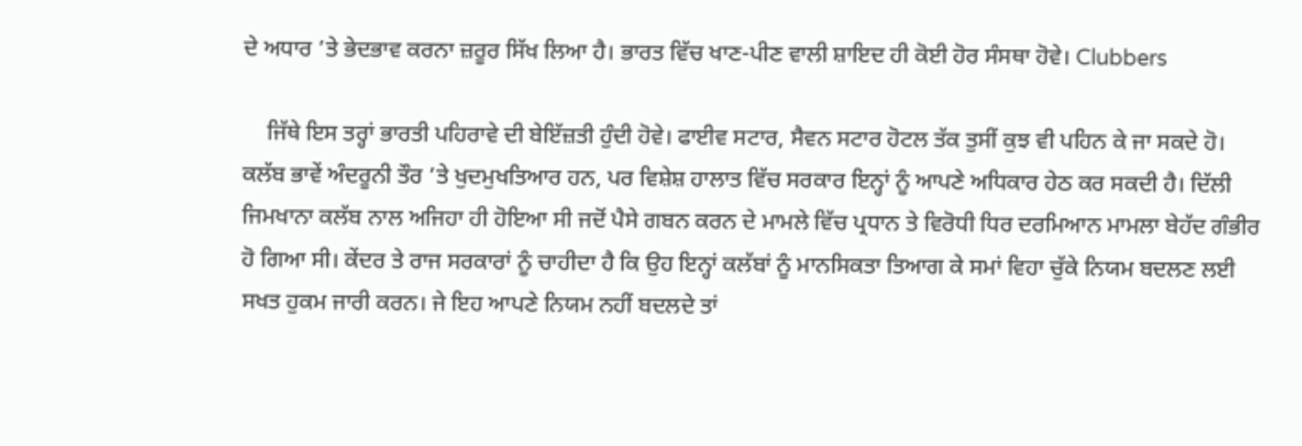ਦੇ ਅਧਾਰ ’ਤੇ ਭੇਦਭਾਵ ਕਰਨਾ ਜ਼ਰੂਰ ਸਿੱਖ ਲਿਆ ਹੈ। ਭਾਰਤ ਵਿੱਚ ਖਾਣ-ਪੀਣ ਵਾਲੀ ਸ਼ਾਇਦ ਹੀ ਕੋਈ ਹੋਰ ਸੰਸਥਾ ਹੋਵੇ। Clubbers

    ਜਿੱਥੇ ਇਸ ਤਰ੍ਹਾਂ ਭਾਰਤੀ ਪਹਿਰਾਵੇ ਦੀ ਬੇਇੱਜ਼ਤੀ ਹੁੰਦੀ ਹੋਵੇ। ਫਾਈਵ ਸਟਾਰ, ਸੈਵਨ ਸਟਾਰ ਹੋਟਲ ਤੱਕ ਤੁਸੀਂ ਕੁਝ ਵੀ ਪਹਿਨ ਕੇ ਜਾ ਸਕਦੇ ਹੋ। ਕਲੱਬ ਭਾਵੇਂ ਅੰਦਰੂਨੀ ਤੌਰ ’ਤੇ ਖੁਦਮੁਖਤਿਆਰ ਹਨ, ਪਰ ਵਿਸ਼ੇਸ਼ ਹਾਲਾਤ ਵਿੱਚ ਸਰਕਾਰ ਇਨ੍ਹਾਂ ਨੂੰ ਆਪਣੇ ਅਧਿਕਾਰ ਹੇਠ ਕਰ ਸਕਦੀ ਹੈ। ਦਿੱਲੀ ਜਿਮਖਾਨਾ ਕਲੱਬ ਨਾਲ ਅਜਿਹਾ ਹੀ ਹੋਇਆ ਸੀ ਜਦੋਂ ਪੈਸੇ ਗਬਨ ਕਰਨ ਦੇ ਮਾਮਲੇ ਵਿੱਚ ਪ੍ਰਧਾਨ ਤੇ ਵਿਰੋਧੀ ਧਿਰ ਦਰਮਿਆਨ ਮਾਮਲਾ ਬੇਹੱਦ ਗੰਭੀਰ ਹੋ ਗਿਆ ਸੀ। ਕੇਂਦਰ ਤੇ ਰਾਜ ਸਰਕਾਰਾਂ ਨੂੰ ਚਾਹੀਦਾ ਹੈ ਕਿ ਉਹ ਇਨ੍ਹਾਂ ਕਲੱਬਾਂ ਨੂੰ ਮਾਨਸਿਕਤਾ ਤਿਆਗ ਕੇ ਸਮਾਂ ਵਿਹਾ ਚੁੱਕੇ ਨਿਯਮ ਬਦਲਣ ਲਈ ਸਖਤ ਹੁਕਮ ਜਾਰੀ ਕਰਨ। ਜੇ ਇਹ ਆਪਣੇ ਨਿਯਮ ਨਹੀਂ ਬਦਲਦੇ ਤਾਂ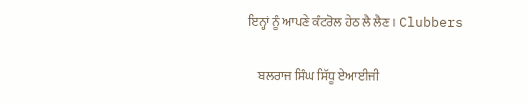ਇਨ੍ਹਾਂ ਨੂੰ ਆਪਣੇ ਕੰਟਰੋਲ ਹੇਠ ਲੈ ਲੈਣ। Clubbers

    ਬਲਰਾਜ ਸਿੰਘ ਸਿੱਧੂ ਏਆਈਜੀ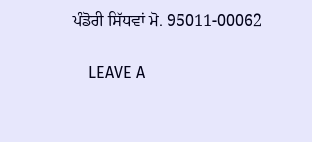ਪੰਡੋਰੀ ਸਿੱਧਵਾਂ ਮੋ. 95011-00062

    LEAVE A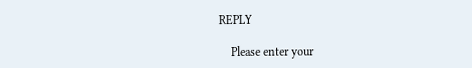REPLY

    Please enter your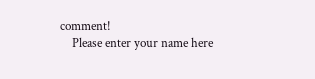comment!
    Please enter your name here